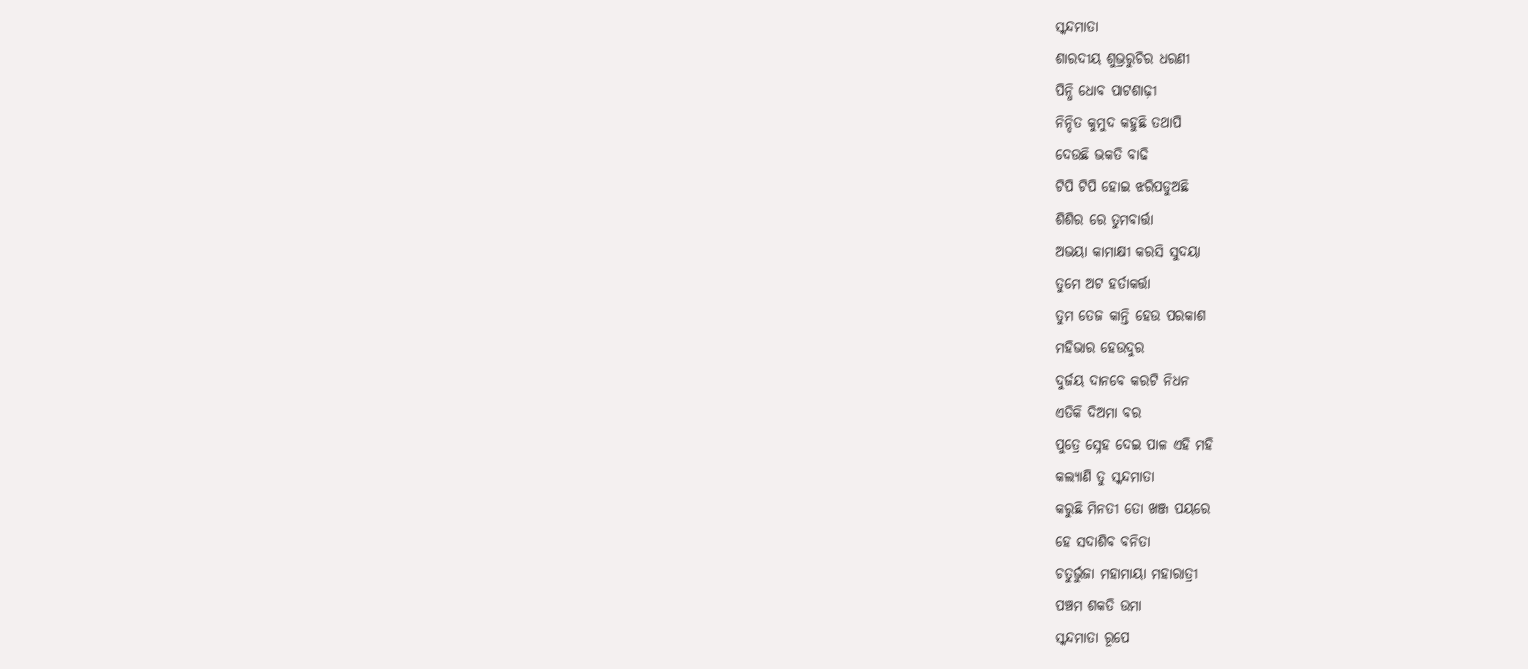ସ୍କନ୍ଦମାତା
ଶାରଦୀୟ ଶୁଭ୍ରରୁଚିର ଧରଣୀ
ପିନ୍ଧି ଧୋବ ପାଟଶାଢ଼ୀ
ନିନ୍ଦିତ କୁମୁଦ କହୁଛି ତଥାପି
ଦେଉଛି ଭକତି ବାଢି
ଟିପି ଟିପି ହୋଇ ଝରିପଡୁଅଛି
ଶିଶିର ରେ ତୁମବାର୍ତ୍ତା
ଅଭୟା କାମାକ୍ଷୀ କରସି ସୁଦୟା
ତୁମେ ଅଟ ହର୍ତାକର୍ତ୍ତା
ତୁମ ତେଜ କାନ୍ତି ହେଉ ପରକାଶ
ମହିଭାର ହେଉଦୁର
ଦୁର୍ଜୟ ଦାନବେ କରଟି ନିଧନ
ଏତିକି ଦିଅମା ବର
ପୁତ୍ରେ ସ୍ନେହ ଦେଇ ପାଳ ଏହି ମହି
କଲ୍ୟାଣି ତୁ ସ୍କନ୍ଦମାତା
କରୁଛି ମିନତୀ ତୋ ଖଞ୍ଜ ପୟରେ
ହେ ସଦାଶିବ ବନିତା
ଚତୁର୍ଭୁଜା ମହାମାୟା ମହାରାତ୍ରୀ
ପଞ୍ଚମ ଶକତି ଉମା
ସ୍କନ୍ଦମାତା ରୂପେ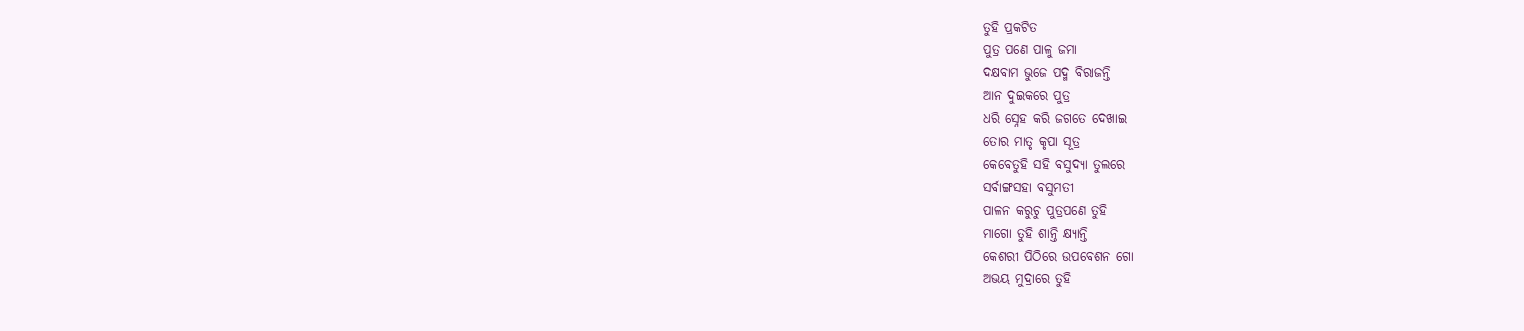ତୁହି ପ୍ରକଟିତ
ପୁତ୍ର ପଣେ ପାଳୁ ଜମା
ଦକ୍ଷବାମ ଭୁଜେ ପଦ୍ମ ବିରାଜନ୍ତି
ଆନ ଦୁଇକରେ ପୁତ୍ର
ଧରି ସ୍ନେହ କରି ଜଗତେ ଦେଖାଇ
ତୋର ମାତୃ କୃପା ସୂତ୍ର
କେବେତୁହି ସହି ବସୁଦ୍ୟା ତୁଲରେ
ସର୍ବାଙ୍ଗସହା ବସୁମତୀ
ପାଳନ କରୁଚୁ ପୁତ୍ରପଣେ ତୁହି
ମାଗୋ ତୁହି ଶାନ୍ତି କ୍ଷ୍ୟାନ୍ତି
କେଶରୀ ପିଠିରେ ଉପବେଶନ ଗୋ
ଅଭୟ ମୁଦ୍ରାରେ ତୁହି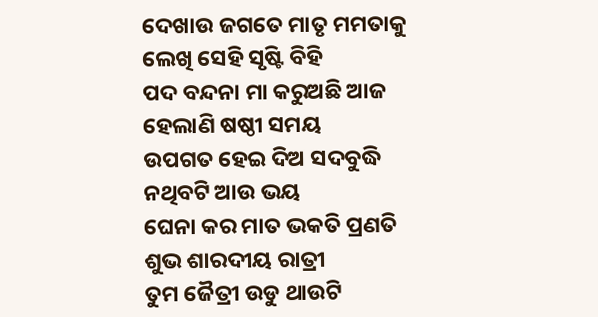ଦେଖାଉ ଜଗତେ ମାତୃ ମମତାକୁ
ଲେଖି ସେହି ସୃଷ୍ଟି ବିହି
ପଦ ବନ୍ଦନା ମା କରୁଅଛି ଆଜ
ହେଲାଣି ଷଷ୍ଠୀ ସମୟ
ଉପଗତ ହେଇ ଦିଅ ସଦବୁଦ୍ଧି
ନଥିବଟି ଆଉ ଭୟ
ଘେନା କର ମାତ ଭକତି ପ୍ରଣତି
ଶୁଭ ଶାରଦୀୟ ରାତ୍ରୀ
ତୁମ ଜୈତ୍ରୀ ଉଡୁ ଥାଉଟି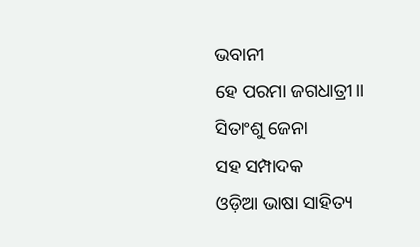ଭବାନୀ
ହେ ପରମା ଜଗଧାତ୍ରୀ।।
ସିତାଂଶୁ ଜେନା
ସହ ସମ୍ପାଦକ
ଓଡ଼ିଆ ଭାଷା ସାହିତ୍ୟ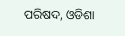ପରିଷଦ, ଓଡିଶା